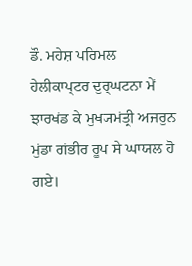ਡੌ. ਮਹੇਸ਼ ਪਰਿਮਲ
ਹੇਲੀਕਾਪ੍ਟਰ ਦੁਰ੍ਘਟਨਾ ਮੇਂ ਝਾਰਖਂਡ ਕੇ ਮੁਖ੍ਯਮਂਤ੍ਰੀ ਅਜਰੁਨ ਮੁਂਡਾ ਗਂਭੀਰ ਰੂਪ ਸੇ ਘਾਯਲ ਹੋ ਗਏ।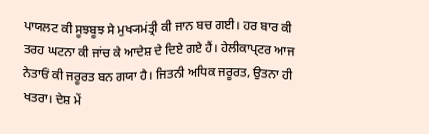ਪਾਯਲਟ ਕੀ ਸੂਝਬੂਝ ਸੇ ਮੁਖ੍ਯਮਂਤ੍ਰੀ ਕੀ ਜਾਨ ਬਚ ਗਈ। ਹਰ ਬਾਰ ਕੀ ਤਰਹ ਘਟਨਾ ਕੀ ਜਾਂਚ ਕੇ ਆਦੇਸ਼ ਦੇ ਦਿਏ ਗਏ ਹੈਂ। ਹੇਲੀਕਾਪ੍ਟਰ ਆਜ ਨੇਤਾਓਂ ਕੀ ਜਰੂਰਤ ਬਨ ਗਯਾ ਹੈ। ਜਿਤਨੀ ਅਧਿਕ ਜਰੂਰਤ, ਉਤਨਾ ਹੀ ਖਤਰਾ। ਦੇਸ਼ ਮੇਂ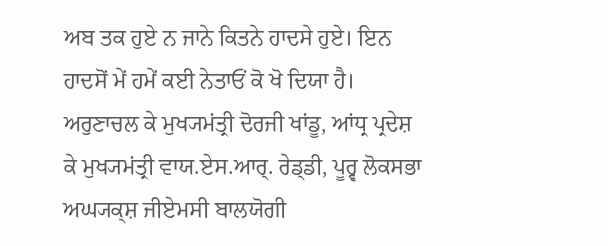ਅਬ ਤਕ ਹੁਏ ਨ ਜਾਨੇ ਕਿਤਨੇ ਹਾਦਸੇ ਹੁਏ। ਇਨ ਹਾਦਸੋਂ ਮੇਂ ਹਮੇਂ ਕਈ ਨੇਤਾਓਂ ਕੋ ਖੋ ਦਿਯਾ ਹੈ। ਅਰੁਣਾਚਲ ਕੇ ਮੁਖ੍ਯਮਂਤ੍ਰੀ ਦੋਰਜੀ ਖਾਂਡੂ, ਆਂਧ੍ਰ ਪ੍ਰਦੇਸ਼ ਕੇ ਮੁਖ੍ਯਮਂਤ੍ਰੀ ਵਾਯ.ਏਸ.ਆਰ੍. ਰੇਡ੍ਡੀ, ਪੂਰ੍ਵ ਲੋਕਸਭਾ ਅਘ੍ਯਕ੍ਸ਼ ਜੀਏਮਸੀ ਬਾਲਯੋਗੀ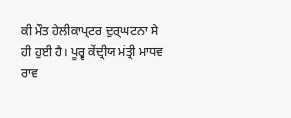ਕੀ ਮੌਤ ਹੇਲੀਕਾਪ੍ਟਰ ਦੁਰ੍ਘਟਨਾ ਸੇ ਹੀ ਹੁਈ ਹੈ। ਪੂਰ੍ਵ ਕੇਂਦ੍ਰੀਯ ਮਂਤ੍ਰੀ ਮਾਧਵ ਰਾਵ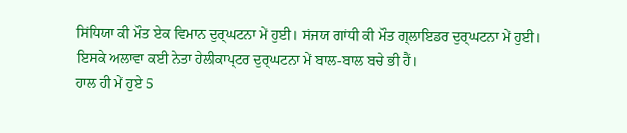ਸਿਂਧਿਯਾ ਕੀ ਮੌਤ ਏਕ ਵਿਮਾਨ ਦੁਰ੍ਘਟਨਾ ਮੇਂ ਹੁਈ। ਸਂਜਯ ਗਾਂਧੀ ਕੀ ਮੌਤ ਗ੍ਲਾਇਡਰ ਦੁਰ੍ਘਟਨਾ ਮੇਂ ਹੁਈ। ਇਸਕੇ ਅਲਾਵਾ ਕਈ ਨੇਤਾ ਹੇਲੀਕਾਪ੍ਟਰ ਦੁਰ੍ਘਟਨਾ ਮੇਂ ਬਾਲ-ਬਾਲ ਬਚੇ ਭੀ ਹੈਂ।
ਹਾਲ ਹੀ ਮੇਂ ਹੁਏ 5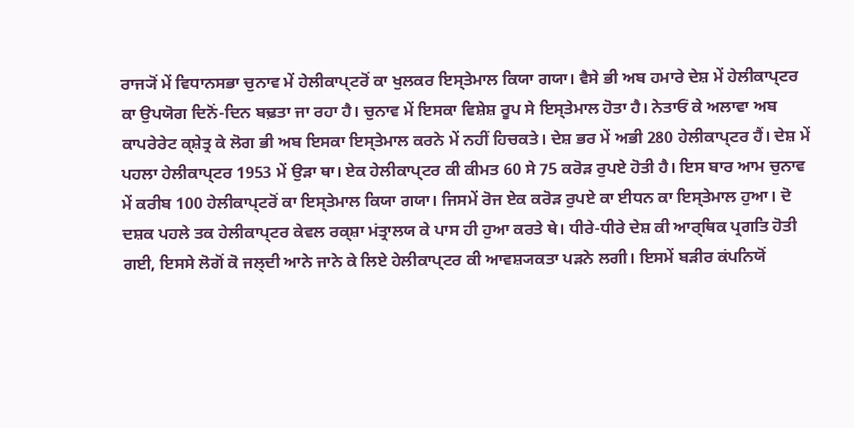ਰਾਜ੍ਯੋਂ ਮੇਂ ਵਿਧਾਨਸਭਾ ਚੁਨਾਵ ਮੇਂ ਹੇਲੀਕਾਪ੍ਟਰੋਂ ਕਾ ਖੁਲਕਰ ਇਸ੍ਤੇਮਾਲ ਕਿਯਾ ਗਯਾ। ਵੈਸੇ ਭੀ ਅਬ ਹਮਾਰੇ ਦੇਸ਼ ਮੇਂ ਹੇਲੀਕਾਪ੍ਟਰ ਕਾ ਉਪਯੋਗ ਦਿਨੋਂ-ਦਿਨ ਬਢ਼ਤਾ ਜਾ ਰਹਾ ਹੈ। ਚੁਨਾਵ ਮੇਂ ਇਸਕਾ ਵਿਸ਼ੇਸ਼ ਰੂਪ ਸੇ ਇਸ੍ਤੇਮਾਲ ਹੋਤਾ ਹੈ। ਨੇਤਾਓਂ ਕੇ ਅਲਾਵਾ ਅਬ ਕਾਪਰੇਰੇਟ ਕ੍ਸ਼ੇਤ੍ਰ ਕੇ ਲੋਗ ਭੀ ਅਬ ਇਸਕਾ ਇਸ੍ਤੇਮਾਲ ਕਰਨੇ ਮੇਂ ਨਹੀਂ ਹਿਚਕਤੇ। ਦੇਸ਼ ਭਰ ਮੇਂ ਅਭੀ 280 ਹੇਲੀਕਾਪ੍ਟਰ ਹੈਂ। ਦੇਸ਼ ਮੇਂ ਪਹਲਾ ਹੇਲੀਕਾਪ੍ਟਰ 1953 ਮੇਂ ਉਡ਼ਾ ਥਾ। ਏਕ ਹੇਲੀਕਾਪ੍ਟਰ ਕੀ ਕੀਮਤ 60 ਸੇ 75 ਕਰੋਡ਼ ਰੁਪਏ ਹੋਤੀ ਹੈ। ਇਸ ਬਾਰ ਆਮ ਚੁਨਾਵ ਮੇਂ ਕਰੀਬ 100 ਹੇਲੀਕਾਪ੍ਟਰੋਂ ਕਾ ਇਸ੍ਤੇਮਾਲ ਕਿਯਾ ਗਯਾ। ਜਿਸਮੇਂ ਰੋਜ ਏਕ ਕਰੋਡ਼ ਰੁਪਏ ਕਾ ਈਧਨ ਕਾ ਇਸ੍ਤੇਮਾਲ ਹੁਆ। ਦੋ ਦਸ਼ਕ ਪਹਲੇ ਤਕ ਹੇਲੀਕਾਪ੍ਟਰ ਕੇਵਲ ਰਕ੍ਸ਼ਾ ਮਂਤ੍ਰਾਲਯ ਕੇ ਪਾਸ ਹੀ ਹੁਆ ਕਰਤੇ ਥੇ। ਧੀਰੇ-ਧੀਰੇ ਦੇਸ਼ ਕੀ ਆਰ੍ਥਿਕ ਪ੍ਰਗਤਿ ਹੋਤੀ ਗਈ, ਇਸਸੇ ਲੋਗੋਂ ਕੋ ਜਲ੍ਦੀ ਆਨੇ ਜਾਨੇ ਕੇ ਲਿਏ ਹੇਲੀਕਾਪ੍ਟਰ ਕੀ ਆਵਸ਼੍ਯਕਤਾ ਪਡ਼ਨੇ ਲਗੀ। ਇਸਮੇਂ ਬਡ਼ੀਰ ਕਂਪਨਿਯੋਂ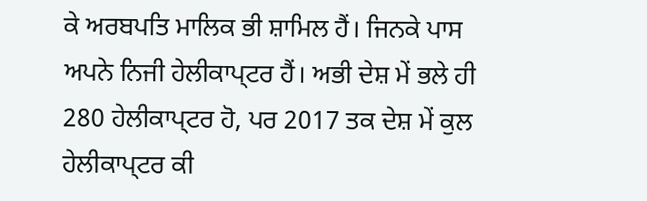ਕੇ ਅਰਬਪਤਿ ਮਾਲਿਕ ਭੀ ਸ਼ਾਮਿਲ ਹੈਂ। ਜਿਨਕੇ ਪਾਸ ਅਪਨੇ ਨਿਜੀ ਹੇਲੀਕਾਪ੍ਟਰ ਹੈਂ। ਅਭੀ ਦੇਸ਼ ਮੇਂ ਭਲੇ ਹੀ 280 ਹੇਲੀਕਾਪ੍ਟਰ ਹੋ, ਪਰ 2017 ਤਕ ਦੇਸ਼ ਮੇਂ ਕੁਲ ਹੇਲੀਕਾਪ੍ਟਰ ਕੀ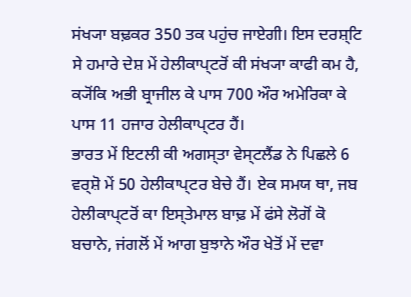ਸਂਖ੍ਯਾ ਬਢ਼ਕਰ 350 ਤਕ ਪਹੁਂਚ ਜਾਏਗੀ। ਇਸ ਦਰਸ਼੍ਟਿ ਸੇ ਹਮਾਰੇ ਦੇਸ਼ ਮੇਂ ਹੇਲੀਕਾਪ੍ਟਰੋਂ ਕੀ ਸਂਖ੍ਯਾ ਕਾਫੀ ਕਮ ਹੈ, ਕ੍ਯੋਂਕਿ ਅਭੀ ਬ੍ਰਾਜੀਲ ਕੇ ਪਾਸ 700 ਔਰ ਅਮੇਰਿਕਾ ਕੇ ਪਾਸ 11 ਹਜਾਰ ਹੇਲੀਕਾਪ੍ਟਰ ਹੈਂ।
ਭਾਰਤ ਮੇਂ ਇਟਲੀ ਕੀ ਅਗਸ੍ਤਾ ਵੇਸ੍ਟਲੈਂਡ ਨੇ ਪਿਛਲੇ 6 ਵਰ੍ਸ਼ੋ ਮੇਂ 50 ਹੇਲੀਕਾਪ੍ਟਰ ਬੇਚੇ ਹੈਂ। ਏਕ ਸਮਯ ਥਾ, ਜਬ ਹੇਲੀਕਾਪ੍ਟਰੋਂ ਕਾ ਇਸ੍ਤੇਮਾਲ ਬਾਢ਼ ਮੇਂ ਫਂਸੇ ਲੋਗੋਂ ਕੋ ਬਚਾਨੇ, ਜਂਗਲੋਂ ਮੇਂ ਆਗ ਬੁਝਾਨੇ ਔਰ ਖੇਤੋਂ ਮੇਂ ਦਵਾ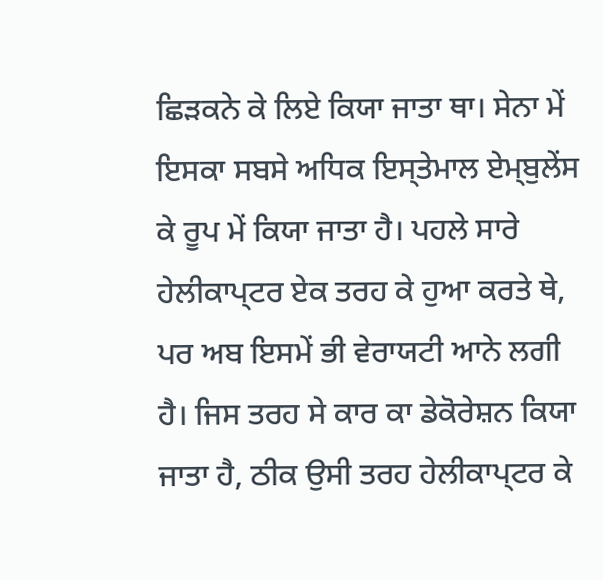ਛਿਡ਼ਕਨੇ ਕੇ ਲਿਏ ਕਿਯਾ ਜਾਤਾ ਥਾ। ਸੇਨਾ ਮੇਂ ਇਸਕਾ ਸਬਸੇ ਅਧਿਕ ਇਸ੍ਤੇਮਾਲ ਏਮ੍ਬੁਲੇਂਸ ਕੇ ਰੂਪ ਮੇਂ ਕਿਯਾ ਜਾਤਾ ਹੈ। ਪਹਲੇ ਸਾਰੇ ਹੇਲੀਕਾਪ੍ਟਰ ਏਕ ਤਰਹ ਕੇ ਹੁਆ ਕਰਤੇ ਥੇ, ਪਰ ਅਬ ਇਸਮੇਂ ਭੀ ਵੇਰਾਯਟੀ ਆਨੇ ਲਗੀ ਹੈ। ਜਿਸ ਤਰਹ ਸੇ ਕਾਰ ਕਾ ਡੇਕੋਰੇਸ਼ਨ ਕਿਯਾ ਜਾਤਾ ਹੈ, ਠੀਕ ਉਸੀ ਤਰਹ ਹੇਲੀਕਾਪ੍ਟਰ ਕੇ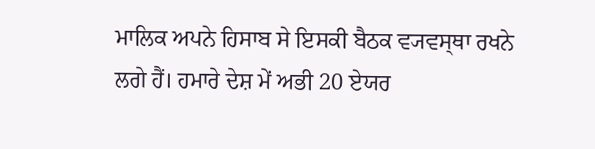ਮਾਲਿਕ ਅਪਨੇ ਹਿਸਾਬ ਸੇ ਇਸਕੀ ਬੈਠਕ ਵ੍ਯਵਸ੍ਥਾ ਰਖਨੇ ਲਗੇ ਹੈਂ। ਹਮਾਰੇ ਦੇਸ਼ ਮੇਂ ਅਭੀ 20 ਏਯਰ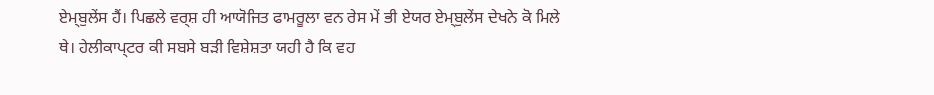ਏਮ੍ਬੁਲੇਂਸ ਹੈਂ। ਪਿਛਲੇ ਵਰ੍ਸ਼ ਹੀ ਆਯੋਜਿਤ ਫਾਮਰੂਲਾ ਵਨ ਰੇਸ ਮੇਂ ਭੀ ਏਯਰ ਏਮ੍ਬੁਲੇਂਸ ਦੇਖਨੇ ਕੋ ਮਿਲੇ ਥੇ। ਹੇਲੀਕਾਪ੍ਟਰ ਕੀ ਸਬਸੇ ਬਡ਼ੀ ਵਿਸ਼ੇਸ਼ਤਾ ਯਹੀ ਹੈ ਕਿ ਵਹ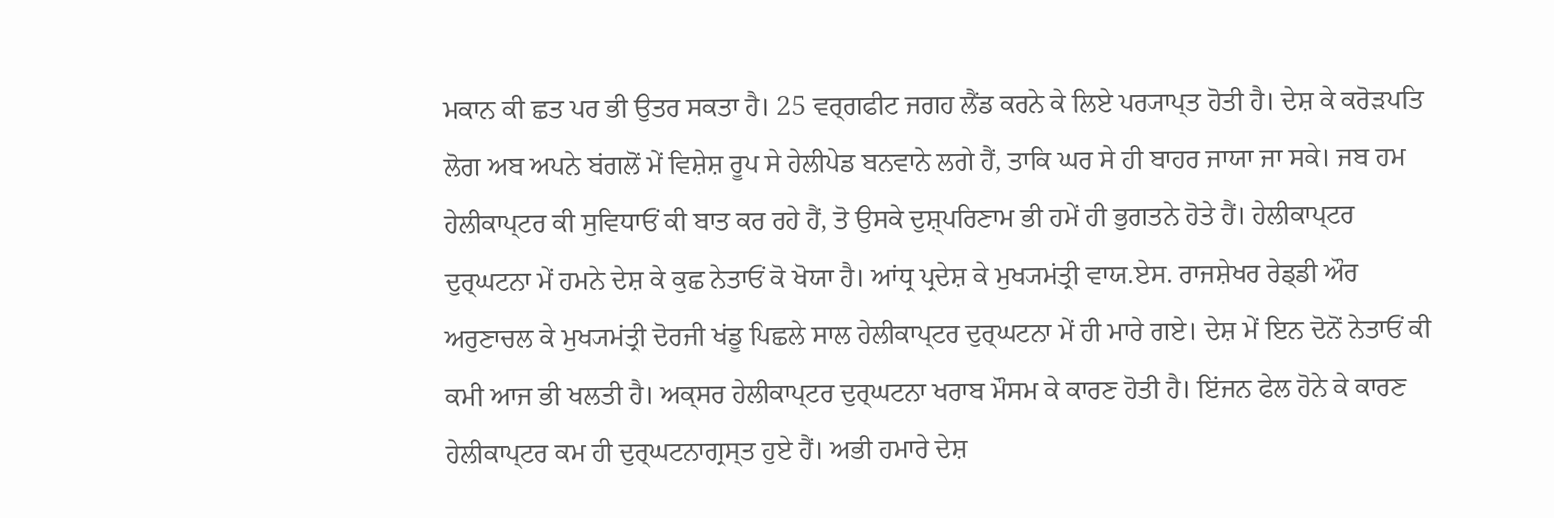ਮਕਾਨ ਕੀ ਛਤ ਪਰ ਭੀ ਉਤਰ ਸਕਤਾ ਹੈ। 25 ਵਰ੍ਗਫੀਟ ਜਗਹ ਲੈਂਡ ਕਰਨੇ ਕੇ ਲਿਏ ਪਰ੍ਯਾਪ੍ਤ ਹੋਤੀ ਹੈ। ਦੇਸ਼ ਕੇ ਕਰੋਡ਼ਪਤਿ ਲੋਗ ਅਬ ਅਪਨੇ ਬਂਗਲੋਂ ਮੇਂ ਵਿਸ਼ੇਸ਼ ਰੂਪ ਸੇ ਹੇਲੀਪੇਡ ਬਨਵਾਨੇ ਲਗੇ ਹੈਂ, ਤਾਕਿ ਘਰ ਸੇ ਹੀ ਬਾਹਰ ਜਾਯਾ ਜਾ ਸਕੇ। ਜਬ ਹਮ ਹੇਲੀਕਾਪ੍ਟਰ ਕੀ ਸੁਵਿਧਾਓਂ ਕੀ ਬਾਤ ਕਰ ਰਹੇ ਹੈਂ, ਤੋ ਉਸਕੇ ਦੁਸ਼੍ਪਰਿਣਾਮ ਭੀ ਹਮੇਂ ਹੀ ਭੁਗਤਨੇ ਹੋਤੇ ਹੈਂ। ਹੇਲੀਕਾਪ੍ਟਰ ਦੁਰ੍ਘਟਨਾ ਮੇਂ ਹਮਨੇ ਦੇਸ਼ ਕੇ ਕੁਛ ਨੇਤਾਓਂ ਕੋ ਖੋਯਾ ਹੈ। ਆਂਧ੍ਰ ਪ੍ਰਦੇਸ਼ ਕੇ ਮੁਖ੍ਯਮਂਤ੍ਰੀ ਵਾਯ.ਏਸ. ਰਾਜਸ਼ੇਖਰ ਰੇਡ੍ਡੀ ਔਰ ਅਰੁਣਾਚਲ ਕੇ ਮੁਖ੍ਯਮਂਤ੍ਰੀ ਦੋਰਜੀ ਖਂਡੂ ਪਿਛਲੇ ਸਾਲ ਹੇਲੀਕਾਪ੍ਟਰ ਦੁਰ੍ਘਟਨਾ ਮੇਂ ਹੀ ਮਾਰੇ ਗਏ। ਦੇਸ਼ ਮੇਂ ਇਨ ਦੋਨੋਂ ਨੇਤਾਓਂ ਕੀ ਕਮੀ ਆਜ ਭੀ ਖਲਤੀ ਹੈ। ਅਕ੍ਸਰ ਹੇਲੀਕਾਪ੍ਟਰ ਦੁਰ੍ਘਟਨਾ ਖਰਾਬ ਮੌਸਮ ਕੇ ਕਾਰਣ ਹੋਤੀ ਹੈ। ਇਂਜਨ ਫੇਲ ਹੋਨੇ ਕੇ ਕਾਰਣ ਹੇਲੀਕਾਪ੍ਟਰ ਕਮ ਹੀ ਦੁਰ੍ਘਟਨਾਗ੍ਰਸ੍ਤ ਹੁਏ ਹੈਂ। ਅਭੀ ਹਮਾਰੇ ਦੇਸ਼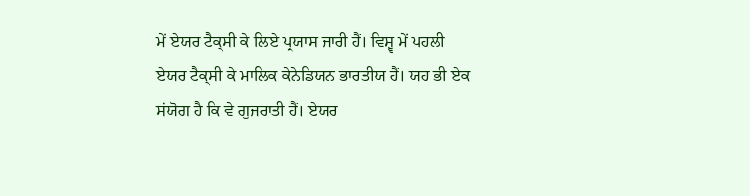ਮੇਂ ਏਯਰ ਟੈਕ੍ਸੀ ਕੇ ਲਿਏ ਪ੍ਰਯਾਸ ਜਾਰੀ ਹੈਂ। ਵਿਸ਼੍ਵ ਮੇਂ ਪਹਲੀ ਏਯਰ ਟੈਕ੍ਸੀ ਕੇ ਮਾਲਿਕ ਕੇਨੇਡਿਯਨ ਭਾਰਤੀਯ ਹੈਂ। ਯਹ ਭੀ ਏਕ ਸਂਯੋਗ ਹੈ ਕਿ ਵੇ ਗੁਜਰਾਤੀ ਹੈਂ। ਏਯਰ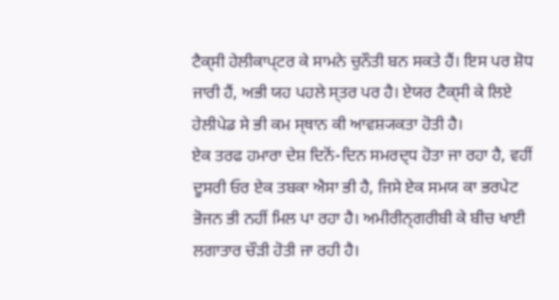ਟੈਕ੍ਸੀ ਹੇਲੀਕਾਪ੍ਟਰ ਕੇ ਸਾਮਨੇ ਚੁਨੌਤੀ ਬਨ ਸਕਤੇ ਹੈਂ। ਇਸ ਪਰ ਸ਼ੋਧ ਜਾਰੀ ਹੈਂ, ਅਭੀ ਯਹ ਪਹਲੇ ਸ੍ਤਰ ਪਰ ਹੈ। ਏਯਰ ਟੈਕ੍ਸੀ ਕੇ ਲਿਏ ਹੇਲੀਪੇਡ ਸੇ ਭੀ ਕਮ ਸ੍ਥਾਨ ਕੀ ਆਵਸ਼੍ਯਕਤਾ ਹੋਤੀ ਹੈ।
ਏਕ ਤਰਫ ਹਮਾਰਾ ਦੇਸ਼ ਦਿਨੋਂ-ਦਿਨ ਸਮਰਦ੍ਧ ਹੋਤਾ ਜਾ ਰਹਾ ਹੈ, ਵਹੀਂ ਦੂਸਰੀ ਓਰ ਏਕ ਤਬਕਾ ਐਸਾ ਭੀ ਹੈ, ਜਿਸੇ ਏਕ ਸਮਯ ਕਾ ਭਰਪੇਟ ਭੋਜਨ ਭੀ ਨਹੀਂ ਮਿਲ ਪਾ ਰਹਾ ਹੈ। ਅਮੀਰੀਨ੍ਗਰੀਬੀ ਕੇ ਬੀਚ ਖਾਈ ਲਗਾਤਾਰ ਚੌਡ਼ੀ ਹੋਤੀ ਜਾ ਰਹੀ ਹੈ।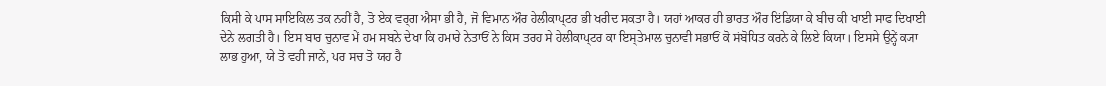ਕਿਸੀ ਕੇ ਪਾਸ ਸਾਇਕਿਲ ਤਕ ਨਹੀਂ ਹੈ, ਤੋ ਏਕ ਵਰ੍ਗ ਐਸਾ ਭੀ ਹੈ, ਜੋ ਵਿਮਾਨ ਔਰ ਹੇਲੀਕਾਪ੍ਟਰ ਭੀ ਖਰੀਦ ਸਕਤਾ ਹੈ। ਯਹਾਂ ਆਕਰ ਹੀ ਭਾਰਤ ਔਰ ਇਂਡਿਯਾ ਕੇ ਬੀਚ ਕੀ ਖਾਈ ਸਾਫ ਦਿਖਾਈ ਦੇਨੇ ਲਗਤੀ ਹੈ। ਇਸ ਬਾਰ ਚੁਨਾਵ ਮੇਂ ਹਮ ਸਬਨੇ ਦੇਖਾ ਕਿ ਹਮਾਰੇ ਨੇਤਾਓਂ ਨੇ ਕਿਸ ਤਰਹ ਸੇ ਹੇਲੀਕਾਪ੍ਟਰ ਕਾ ਇਸ੍ਤੇਮਾਲ ਚੁਨਾਵੀ ਸਭਾਓਂ ਕੋ ਸਂਬੋਧਿਤ ਕਰਨੇ ਕੇ ਲਿਏ ਕਿਯਾ। ਇਸਸੇ ਉਨ੍ਹੇਂ ਕ੍ਯਾ ਲਾਭ ਹੁਆ, ਯੇ ਤੋ ਵਹੀ ਜਾਨੇਂ, ਪਰ ਸਚ ਤੋ ਯਹ ਹੈ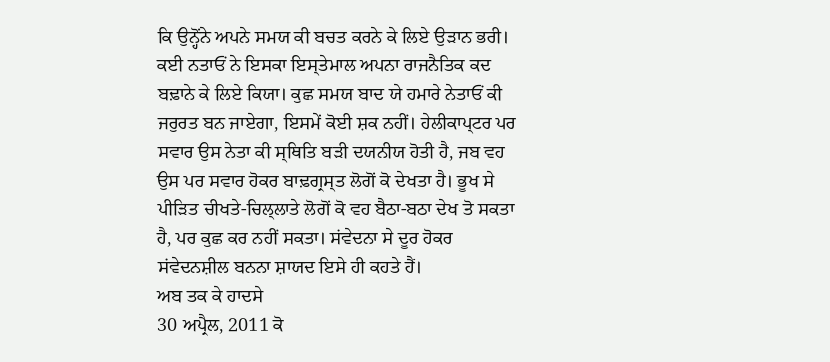ਕਿ ਉਨ੍ਹੋਂਨੇ ਅਪਨੇ ਸਮਯ ਕੀ ਬਚਤ ਕਰਨੇ ਕੇ ਲਿਏ ਉਡ਼ਾਨ ਭਰੀ। ਕਈ ਨਤਾਓਂ ਨੇ ਇਸਕਾ ਇਸ੍ਤੇਮਾਲ ਅਪਨਾ ਰਾਜਨੈਤਿਕ ਕਦ ਬਢ਼ਾਨੇ ਕੇ ਲਿਏ ਕਿਯਾ। ਕੁਛ ਸਮਯ ਬਾਦ ਯੇ ਹਮਾਰੇ ਨੇਤਾਓਂ ਕੀ ਜਰੁਰਤ ਬਨ ਜਾਏਗਾ, ਇਸਮੇਂ ਕੋਈ ਸ਼ਕ ਨਹੀਂ। ਹੇਲੀਕਾਪ੍ਟਰ ਪਰ ਸਵਾਰ ਉਸ ਨੇਤਾ ਕੀ ਸ੍ਥਿਤਿ ਬਡ਼ੀ ਦਯਨੀਯ ਹੋਤੀ ਹੈ, ਜਬ ਵਹ ਉਸ ਪਰ ਸਵਾਰ ਹੋਕਰ ਬਾਢ਼ਗ੍ਰਸ੍ਤ ਲੋਗੋਂ ਕੋ ਦੇਖਤਾ ਹੈ। ਭੂਖ ਸੇ ਪੀਡ਼ਿਤ ਚੀਖਤੇ-ਚਿਲ੍ਲਾਤੇ ਲੋਗੋਂ ਕੋ ਵਹ ਬੈਠਾ-ਬਠਾ ਦੇਖ ਤੋ ਸਕਤਾ ਹੈ, ਪਰ ਕੁਛ ਕਰ ਨਹੀਂ ਸਕਤਾ। ਸਂਵੇਦਨਾ ਸੇ ਦੂਰ ਹੋਕਰ ਸਂਵੇਦਨਸ਼ੀਲ ਬਨਨਾ ਸ਼ਾਯਦ ਇਸੇ ਹੀ ਕਹਤੇ ਹੈਂ।
ਅਬ ਤਕ ਕੇ ਹਾਦਸੇ
30 ਅਪ੍ਰੈਲ, 2011 ਕੋ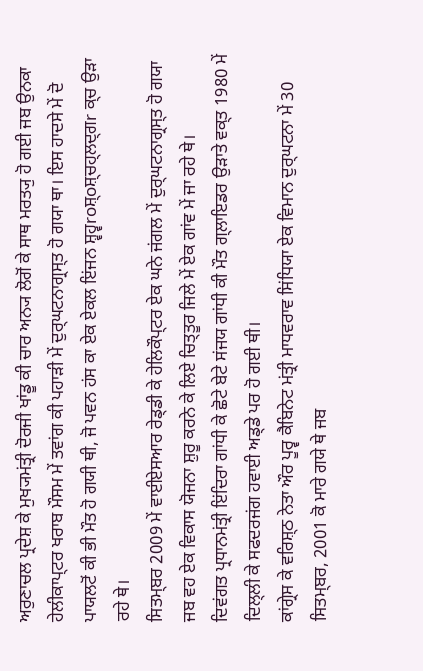ਅਰੁਣਾਚਲ ਪ੍ਰਦੇਸ਼ ਕੇ ਮੁਖ੍ਯਮਂਤ੍ਰੀ ਦੋਰਜੀ ਖਾਂਡੂ ਕੀ ਚਾਰ ਅਨ੍ਯ ਲੋਗੋਂ ਕੇ ਸਾਥ ਮਰਤ੍ਯੁ ਹੋ ਗਈ ਜਬ ਉਨਕਾ ਹੇਲੀਕਾਪ੍ਟਰ ਖਰਾਬ ਮੌਸਮ ਮੇਂ ਤਵਾਂਗ ਕੀ ਪਹਾਡ਼ੀ ਮੇਂ ਦੁਰ੍ਘਟਨਾਗ੍ਰਸ੍ਤ ਹੋ ਗਯਾ ਥਾ। ਇਸ ਹਾਦਸੇ ਮੇਂ ਦੋ ਪਾਯਲਟੋਂ ਕੀ ਭੀ ਮੌਤ ਹੋ ਗਯੀ ਥੀ, ਜੋ ਪਵਨ ਹਂਸ ਕਾ ਏਕ ਏਕਲ ਇਂਜਨ ਸ਼੍ਵਹ੍ਵroਸ਼੍oਸ਼੍ਚਹ੍ਲਦ੍ਗr ਕ੍ਚ ਉਡ਼ਾ ਰਹੇ ਥੇ।
ਸਿਤਮ੍ਬਰ 2009 ਮੇਂ ਵਾਈਏਸਆਰ ਰੇਡ੍ਡੀ ਕੇ ਹੇਲਿਕੌਪ੍ਟਰ ਏਕ ਘਨੇ ਜਂਗਲ ਮੇਂ ਦੁਰ੍ਘਟਨਾਗ੍ਰਸ੍ਤ ਹੋ ਗਯਾ ਜਬ ਵਹ ਏਕ ਵਿਕਾਸ ਯੋਜਨਾ ਸ਼ੁਰੂ ਕਰਨੇ ਕੇ ਲਿਏ ਚਿਤ੍ਤੂਰ ਜਿਲੇ ਮੇਂ ਏਕ ਗਾਂਵ ਮੇਂ ਜਾ ਰਹੇ ਥੇ।
ਦਿਵਂਗਤ ਪ੍ਰਧਾਨਮਂਤ੍ਰੀ ਇਂਦਿਰਾ ਗਾਂਧੀ ਕੇ ਛੋਟੇ ਬੇਟੇ ਸਂਜਯ ਗਾਂਧੀ ਕੀ ਮੌਤ ਗ੍ਲਾਇਡਰ ਉਡ਼ਾਤੇ ਵਕ੍ਤ 1980 ਮੇਂ ਦਿਲ੍ਲੀ ਕੇ ਸਫਦਰਜਂਗ ਹਵਾਈ ਅਡ੍ਡੇ ਪਰ ਹੋ ਗਈ ਥੀ।
ਕਾਂਗ੍ਰੇਸ ਕੇ ਵਰਿਸ਼੍ਠ ਨੇਤਾ ਔਰ ਪੂਰ੍ਵ ਕੈਬਿਨੇਟ ਮਂਤ੍ਰੀ ਮਾਧਵਰਾਵ ਸਿਂਧਿਯਾ ਏਕ ਵਿਮਾਨ ਦੁਰ੍ਘਟਨਾ ਮੇਂ 30 ਸਿਤਮ੍ਬਰ, 2001 ਕੋ ਮਾਰੇ ਗਯੇ ਥੇ ਜਬ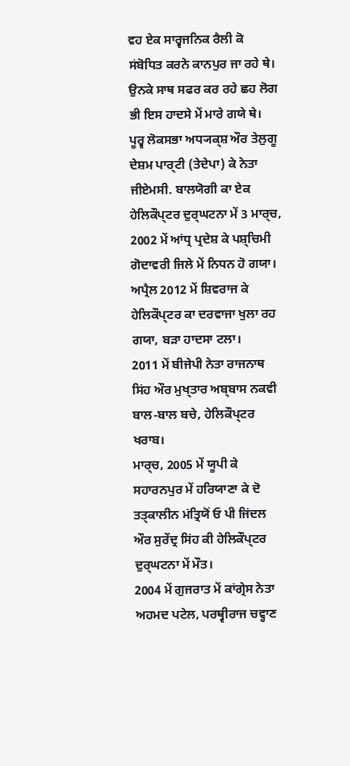ਵਹ ਏਕ ਸਾਰ੍ਵਜਨਿਕ ਰੈਲੀ ਕੋ ਸਂਬੋਧਿਤ ਕਰਨੇ ਕਾਨਪੁਰ ਜਾ ਰਹੇ ਥੇ। ਉਨਕੇ ਸਾਥ ਸਫਰ ਕਰ ਰਹੇ ਛਹ ਲੋਗ ਭੀ ਇਸ ਹਾਦਸੇ ਮੇਂ ਮਾਰੇ ਗਯੇ ਥੇ।
ਪੂਰ੍ਵ ਲੋਕਸਭਾ ਅਧ੍ਯਕ੍ਸ਼ ਔਰ ਤੇਲੁਗੂ ਦੇਸ਼ਮ ਪਾਰ੍ਟੀ (ਤੇਦੇਪਾ) ਕੇ ਨੇਤਾ ਜੀਏਮਸੀ. ਬਾਲਯੋਗੀ ਕਾ ਏਕ ਹੇਲਿਕੌਪ੍ਟਰ ਦੁਰ੍ਘਟਨਾ ਮੇਂ 3 ਮਾਰ੍ਚ, 2002 ਮੇਂ ਆਂਧ੍ਰ ਪ੍ਰਦੇਸ਼ ਕੇ ਪਸ਼੍ਚਿਮੀ ਗੋਦਾਵਰੀ ਜਿਲੇ ਮੇਂ ਨਿਧਨ ਹੋ ਗਯਾ।
ਅਪ੍ਰੈਲ 2012 ਮੇਂ ਸ਼ਿਵਰਾਜ ਕੇ ਹੇਲਿਕੌਪ੍ਟਰ ਕਾ ਦਰਵਾਜਾ ਖੁਲਾ ਰਹ ਗਯਾ, ਬਡ਼ਾ ਹਾਦਸਾ ਟਲਾ।
2011 ਮੇਂ ਬੀਜੇਪੀ ਨੇਤਾ ਰਾਜਨਾਥ ਸਿਂਹ ਔਰ ਮੁਖ੍ਤਾਰ ਅਬ੍ਬਾਸ ਨਕਵੀ ਬਾਲ-ਬਾਲ ਬਚੇ, ਹੇਲਿਕੌਪ੍ਟਰ ਖਰਾਬ।
ਮਾਰ੍ਚ, 2005 ਮੇਂ ਯੂਪੀ ਕੇ ਸਹਾਰਨਪੁਰ ਮੇਂ ਹਰਿਯਾਣਾ ਕੇ ਦੋ ਤਤ੍ਕਾਲੀਨ ਮਂਤ੍ਰਿਯੋਂ ਓ ਪੀ ਜਿਂਦਲ ਔਰ ਸੁਰੇਂਦ੍ਰ ਸਿਂਹ ਕੀ ਹੇਲਿਕੌਪ੍ਟਰ ਦੁਰ੍ਘਟਨਾ ਮੇਂ ਮੌਤ।
2004 ਮੇਂ ਗੁਜਰਾਤ ਮੇਂ ਕਾਂਗ੍ਰੇਸ ਨੇਤਾ ਅਹਮਦ ਪਟੇਲ, ਪਰਥ੍ਵੀਰਾਜ ਚਵ੍ਹਾਣ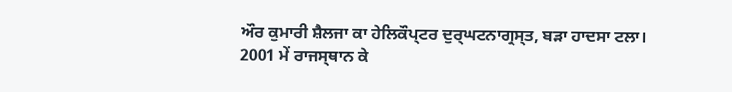ਔਰ ਕੁਮਾਰੀ ਸ਼ੈਲਜਾ ਕਾ ਹੇਲਿਕੌਪ੍ਟਰ ਦੁਰ੍ਘਟਨਾਗ੍ਰਸ੍ਤ, ਬਡ਼ਾ ਹਾਦਸਾ ਟਲਾ।
2001 ਮੇਂ ਰਾਜਸ੍ਥਾਨ ਕੇ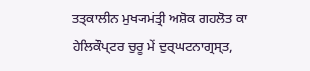ਤਤ੍ਕਾਲੀਨ ਮੁਖ੍ਯਮਂਤ੍ਰੀ ਅਸ਼ੋਕ ਗਹਲੋਤ ਕਾ ਹੇਲਿਕੌਪ੍ਟਰ ਚੁਰੂ ਮੇਂ ਦੁਰ੍ਘਟਨਾਗ੍ਰਸ੍ਤ,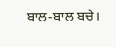ਬਾਲ-ਬਾਲ ਬਚੇ।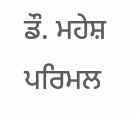ਡੌ. ਮਹੇਸ਼ ਪਰਿਮਲ